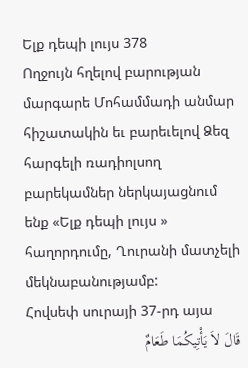Ելք դեպի լույս 378
Ողջույն հղելով բարության մարգարե Մոհամմադի անմար հիշատակին եւ բարեւելով Ձեզ հարգելի ռադիոլսող բարեկամներ ներկայացնում ենք «Ելք դեպի լույս » հաղորդումը, Ղուրանի մատչելի մեկնաբանությամբ:
Հովսեփ սուրայի 37-րդ այա
قَالَ لاَ یَأْتِیکُمَا طَعَامٌ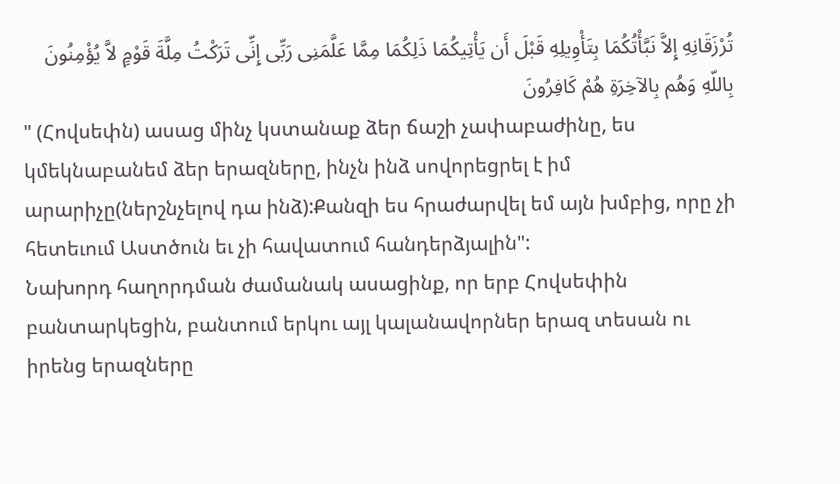تُرْزَقَانِهِ إِلاَّ نَبَّأْتُکُمَا بِتَأْوِیلِهِ قَبْلَ أَن یَأْتِیکُمَا ذَلِکُمَا مِمَّا عَلَّمَنِی رَبِّی إِنِّی تَرَکْتُ مِلَّةَ قَوْمٍ لاَّ یُؤْمِنُونَ بِاللّهِ وَهُم بِالآخِرَةِ هُمْ کَافِرُونَ
" (Հովսեփն) ասաց մինչ կստանաք ձեր ճաշի չափաբաժինը, ես կմեկնաբանեմ ձեր երազները, ինչն ինձ սովորեցրել է իմ արարիչը(ներշնչելով դա ինձ):Քանզի ես հրաժարվել եմ այն խմբից, որը չի հետեւում Աստծուն եւ չի հավատում հանդերձյալին":
Նախորդ հաղորդման ժամանակ ասացինք, որ երբ Հովսեփին բանտարկեցին, բանտում երկու այլ կալանավորներ երազ տեսան ու իրենց երազները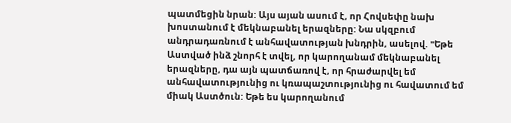պատմեցին նրան: Այս այան ասում է, որ Հովսեփը նախ խոստանում է մեկնաբանել երազները: Նա սկզբում անդրադառնում է անհավատության խնդրին, ասելով. "Եթե Աստված ինձ շնորհ է տվել, որ կարողանամ մեկնաբանել երազները, դա այն պատճառով է, որ հրաժարվել եմ անհավատությունից ու կռապաշտությունից ու հավատում եմ միակ Աստծուն: Եթե ես կարողանում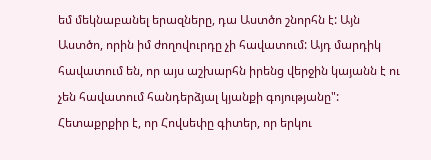եմ մեկնաբանել երազները, դա Աստծո շնորհն է: Այն Աստծո, որին իմ ժողովուրդը չի հավատում: Այդ մարդիկ հավատում են, որ այս աշխարհն իրենց վերջին կայանն է ու չեն հավատում հանդերձյալ կյանքի գոյությանը": Հետաքրքիր է, որ Հովսեփը գիտեր, որ երկու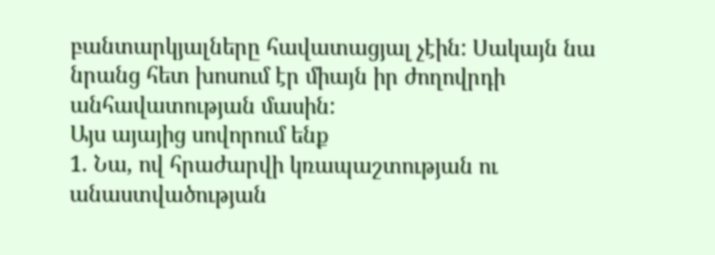բանտարկյալները հավատացյալ չէին: Սակայն նա նրանց հետ խոսում էր միայն իր ժողովրդի անհավատության մասին:
Այս այայից սովորում ենք
1. Նա, ով հրաժարվի կռապաշտության ու անաստվածության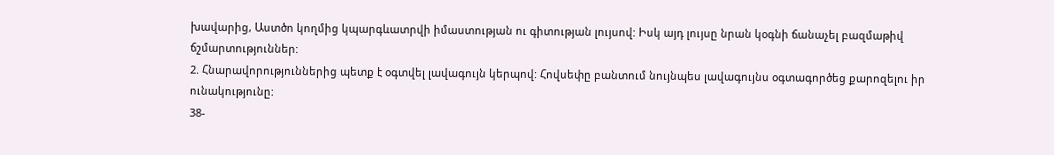խավարից, Աստծո կողմից կպարգևատրվի իմաստության ու գիտության լույսով: Իսկ այդ լույսը նրան կօգնի ճանաչել բազմաթիվ ճշմարտություններ:
2. Հնարավորություններից պետք է օգտվել լավագույն կերպով: Հովսեփը բանտում նույնպես լավագույնս օգտագործեց քարոզելու իր ունակությունը:
38-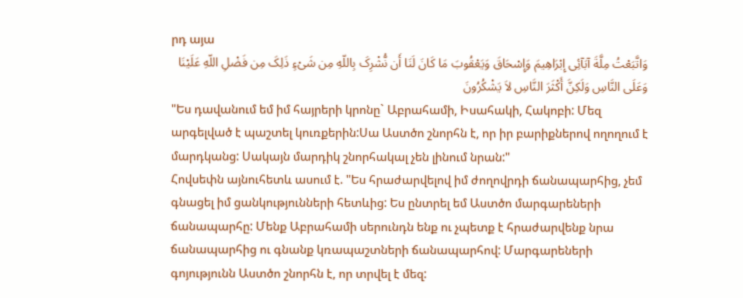րդ այա
وَاتَّبَعْتُ مِلَّةَ آبَآئِی إِبْرَاهِیمَ وَإِسْحَاقَ وَیَعْقُوبَ مَا کَانَ لَنَا أَن نُّشْرِکَ بِاللّهِ مِن شَیْءٍ ذَلِکَ مِن فَضْلِ اللّهِ عَلَیْنَا وَعَلَى النَّاسِ وَلَکِنَّ أَکْثَرَ النَّاسِ لاَ یَشْکُرُونَ
"Ես դավանում եմ իմ հայրերի կրոնը` Աբրահամի, Իսահակի, Հակոբի: Մեզ արգելված է պաշտել կուռքերին:Սա Աստծո շնորհն է, որ իր բարիքներով ողողում է մարդկանց: Սակայն մարդիկ շնորհակալ չեն լինում նրան:"
Հովսեփն այնուհետև ասում է. "Ես հրաժարվելով իմ ժողովրդի ճանապարհից, չեմ գնացել իմ ցանկությունների հետևից: Ես ընտրել եմ Աստծո մարգարեների ճանապարհը: Մենք Աբրահամի սերունդն ենք ու չպետք է հրաժարվենք նրա ճանապարհից ու գնանք կռապաշտների ճանապարհով: Մարգարեների գոյությունն Աստծո շնորհն է, որ տրվել է մեզ: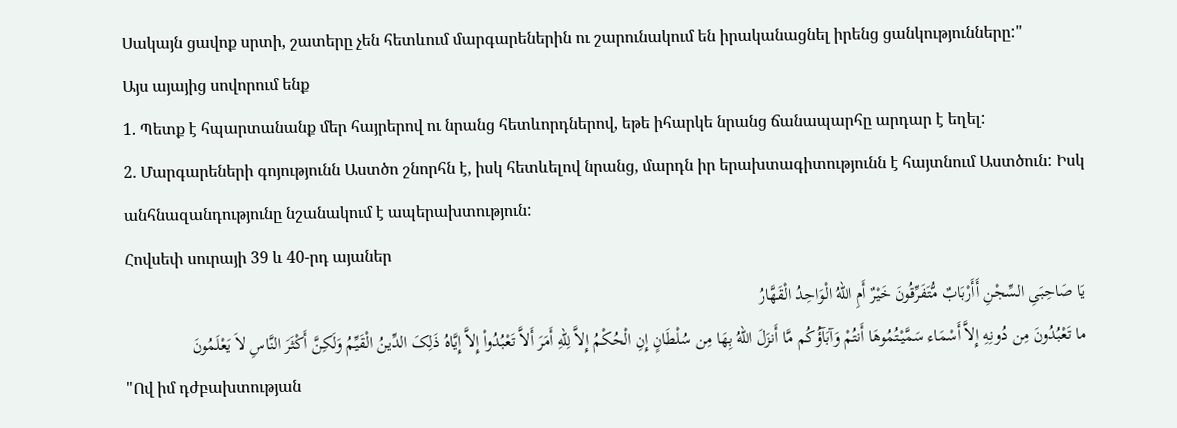Սակայն ցավոք սրտի, շատերը չեն հետևում մարգարեներին ու շարունակում են իրականացնել իրենց ցանկությունները:"
Այս այայից սովորում ենք
1. Պետք է հպարտանանք մեր հայրերով ու նրանց հետևորդներով, եթե իհարկե նրանց ճանապարհը արդար է եղել:
2. Մարգարեների գոյությունն Աստծո շնորհն է, իսկ հետևելով նրանց, մարդն իր երախտագիտությունն է հայտնում Աստծուն: Իսկ անհնազանդությունը նշանակում է ապերախտություն:
Հովսեփ սուրայի 39 և 40-րդ այաներ
یَا صَاحِبَیِ السِّجْنِ أَأَرْبَابٌ مُّتَفَرِّقُونَ خَیْرٌ أَمِ اللّهُ الْوَاحِدُ الْقَهَّارُ
ما تَعْبُدُونَ مِن دُونِهِ إِلاَّ أَسْمَاء سَمَّیْتُمُوهَا أَنتُمْ وَآبَآؤُکُم مَّا أَنزَلَ اللّهُ بِهَا مِن سُلْطَانٍ إِنِ الْحُکْمُ إِلاَّ لِلّهِ أَمَرَ أَلاَّ تَعْبُدُواْ إِلاَّ إِیَّاهُ ذَلِکَ الدِّینُ الْقَیِّمُ وَلَکِنَّ أَکْثَرَ النَّاسِ لاَ یَعْلَمُونَ
"Ով իմ դժբախտության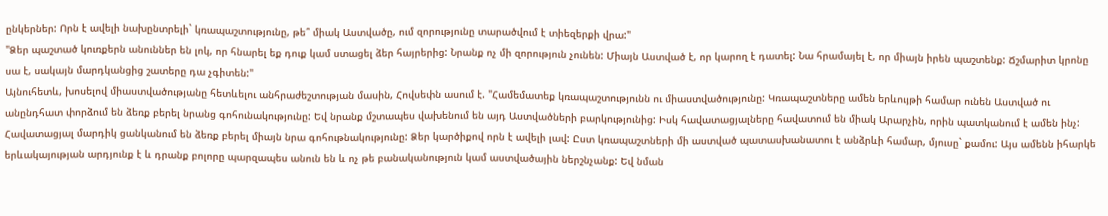ընկերներ: Որն է ավելի նախընտրելի` կռապաշտությունը, թե՞ միակ Աստվածը, ում զորությունը տարածվում է տիեզերքի վրա:"
"Ձեր պաշտած կուռքերն անուններ են լոկ, որ հնարել եք դուք կամ ստացել ձեր հայրերից: Նրանք ոչ մի զորություն չունեն: Միայն Աստված է, որ կարող է դատել: Նա հրամայել է, որ միայն իրեն պաշտենք: Ճշմարիտ կրոնը սա է, սակայն մարդկանցից շատերը դա չգիտեն:"
Այնուհետև, խոսելով միաստվածությանը հետևելու անհրաժեշտության մասին, Հովսեփն ասում է. "Համեմատեք կռապաշտությունն ու միաստվածությունը: Կռապաշտները ամեն երևույթի համար ունեն Աստված ու անընդհատ փորձում են ձեռք բերել նրանց գոհունակությունը: Եվ նրանք մշտապես վախենում են այդ Աստվածների բարկությունից: Իսկ հավատացյալները հավատում են միակ Արարչին, որին պատկանում է ամեն ինչ: Հավատացյալ մարդիկ ցանկանում են ձեռք բերել միայն նրա գոհութնակությունը: Ձեր կարծիքով որն է ավելի լավ: Ըստ կռապաշտների մի աստված պատասխանատու է անձրևի համար, մյուսը` քամու: Այս ամենն իհարկե երևակայության արդյունք է և դրանք բոլորը պարզապես անուն են և ոչ թե բանականություն կամ աստվածային ներշնչանք: Եվ նման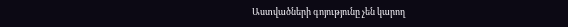Աստվածների գոյությունը չեն կարող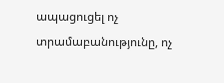ապացուցել ոչ տրամաբանությունը, ոչ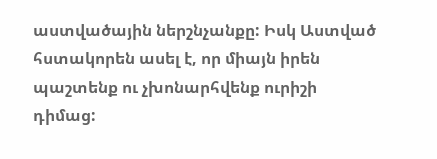աստվածային ներշնչանքը: Իսկ Աստված հստակորեն ասել է, որ միայն իրեն պաշտենք ու չխոնարհվենք ուրիշի դիմաց: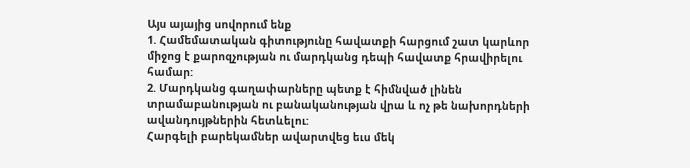Այս այայից սովորում ենք
1. Համեմատական գիտությունը հավատքի հարցում շատ կարևոր միջոց է քարոզչության ու մարդկանց դեպի հավատք հրավիրելու համար:
2. Մարդկանց գաղափարները պետք է հիմնված լինեն տրամաբանության ու բանականության վրա և ոչ թե նախորդների ավանդույթներին հետևելու:
Հարգելի բարեկամներ ավարտվեց եւս մեկ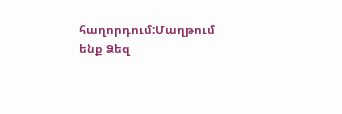հաղորդում:Մաղթում ենք Ձեզ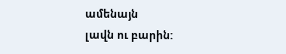ամենայն
լավն ու բարին: